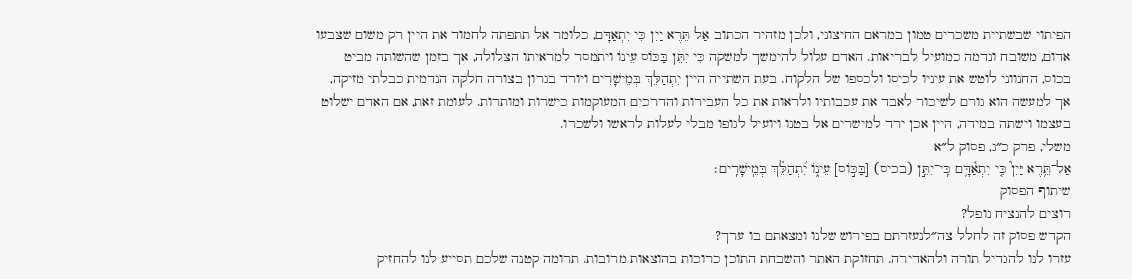הפיתוי שבשתיית משכרים טמון במראם החיצוני, ולכן מזהיר הכתוב אַל תֵּרֶא יַיִן כִּי יִתְאַדָּם, כלומר אל תתפתה לחמוד את היין רק משום שצבעו אדום, משובח ונדמה כמועיל לבריאות. האדם עלול להימשך למשקה כִּי יִתֵּן בַּכּוֹס עֵינוֹ ויתמסר למראיתו הצלולה, אך בזמן שהשותה מביט בכוס, החנווני לוטש את עיניו לכיסו ולכספו של הלקוח. בעת השתייה היין יִתְהַלֵּךְ בְּמֵישָׁרִים ויורד בגרון בצורה חלקה הנדמית כבלתי מזיקה, אך למעשה הוא גורם לשיכור לאבד את עכבותיו ולראות את כל העבירות והדרכים המעוקמות כישרות ומותרות. לעומת זאת, אם האדם ישלוט בעצמו וישתה במידה, היין אכן ירד למישרים אל בטנו ויועיל לגופו מבלי לעלות לראשו ולשכרו.
משלי, פרק כ״ג, פסוק ל״א
אַל־תֵּ֥רֶא יַּיִן֮ כִּ֤י יִתְאַ֫דָּ֥ם כִּֽי־יִתֵּ֣ן (בכיס) [בַּכּ֣וֹס] עֵינ֑וֹ יִ֝תְהַלֵּ֗ךְ בְּמֵֽישָׁרִֽים׃
שיתוף הפסוק
רוצים להנציח נופל?
הקדש פסוק זה לחלל צה״לנעזרתם בפירוש שלנו ומצאתם בו ערך?
עזרו לנו להגדיל תורה ולהאדירה. תחזוקת האתר והשבחת התוכן כרוכות בהוצאות מרובות. תרומה קטנה שלכם תסייע לנו להחזיק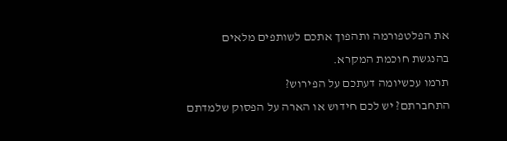את הפלטפורמה ותהפוך אתכם לשותפים מלאים בהנגשת חוכמת המקרא.
תרמו עכשיומה דעתכם על הפירוש?
התחברתם? יש לכם חידוש או הארה על הפסוק שלמדתם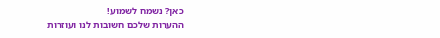כאן? נשמח לשמוע!
ההערות שלכם חשובות לנו ועוזרות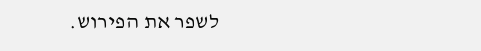לשפר את הפירוש.